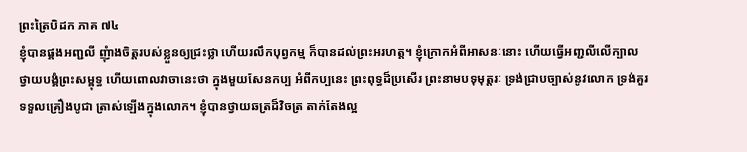ព្រះត្រៃបិដក ភាគ ៧៤
ខ្ញុំបានផ្គងអញ្ជលី ញុំាងចិត្តរបស់ខ្លួនឲ្យជ្រះថ្លា ហើយរលឹកបុព្វកម្ម ក៏បានដល់ព្រះអរហត្ត។ ខ្ញុំក្រោកអំពីអាសនៈនោះ ហើយធ្វើអញ្ជលីលើក្បាល ថ្វាយបង្គំព្រះសម្ពុទ្ធ ហើយពោលវាចានេះថា ក្នុងមួយសែនកប្ប អំពីកប្បនេះ ព្រះពុទ្ធដ៏ប្រសើរ ព្រះនាមបទុមុត្តរៈ ទ្រង់ជា្របច្បាស់នូវលោក ទ្រង់គួរទទួលគ្រឿងបូជា ត្រាស់ឡើងក្នុងលោក។ ខ្ញុំបានថ្វាយឆត្រដ៏វិចត្រ តាក់តែងល្អ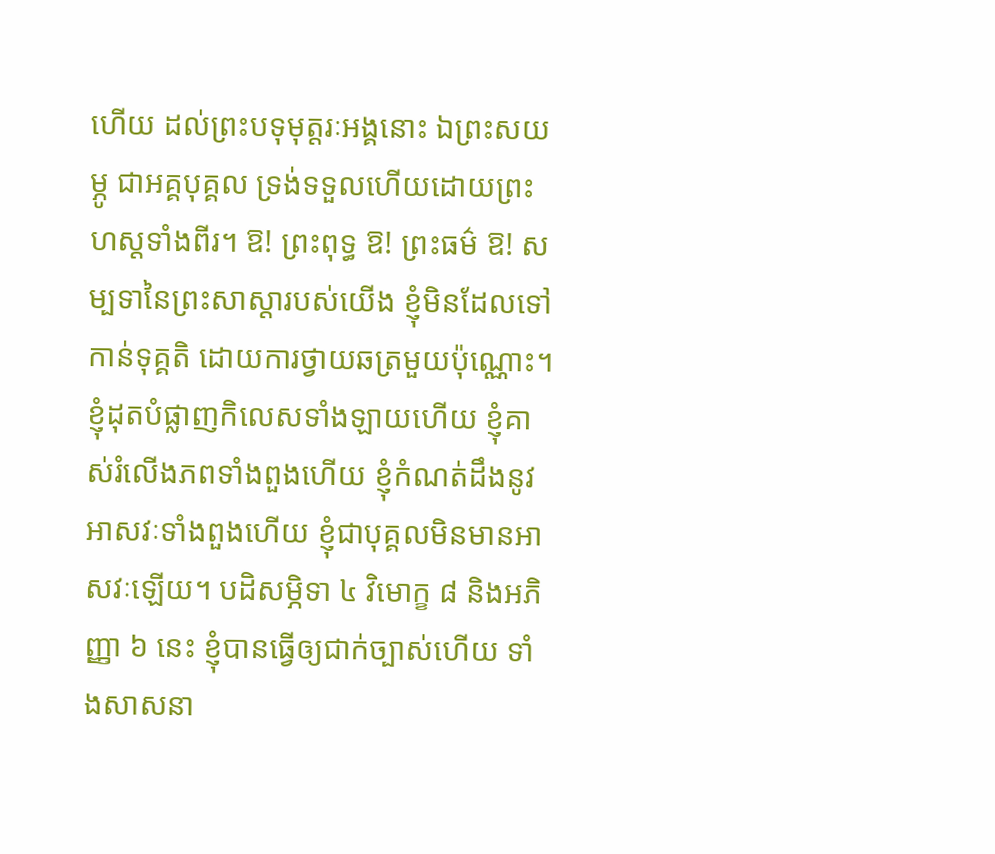ហើយ ដល់ព្រះបទុមុត្តរៈអង្គនោះ ឯព្រះសយម្ភូ ជាអគ្គបុគ្គល ទ្រង់ទទួលហើយដោយព្រះហស្តទាំងពីរ។ ឱ! ព្រះពុទ្ធ ឱ! ព្រះធម៌ ឱ! សម្បទានៃព្រះសាស្តារបស់យើង ខ្ញុំមិនដែលទៅកាន់ទុគ្គតិ ដោយការថ្វាយឆត្រមួយប៉ុណ្ណោះ។ ខ្ញុំដុតបំផ្លាញកិលេសទាំងឡាយហើយ ខ្ញុំគាស់រំលើងភពទាំងពួងហើយ ខ្ញុំកំណត់ដឹងនូវអាសវៈទាំងពួងហើយ ខ្ញុំជាបុគ្គលមិនមានអាសវៈឡើយ។ បដិសម្ភិទា ៤ វិមោក្ខ ៨ និងអភិញ្ញា ៦ នេះ ខ្ញុំបានធ្វើឲ្យជាក់ច្បាស់ហើយ ទាំងសាសនា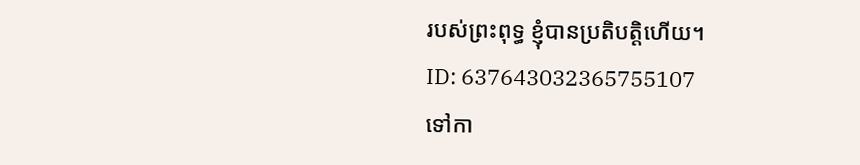របស់ព្រះពុទ្ធ ខ្ញុំបានប្រតិបត្តិហើយ។
ID: 637643032365755107
ទៅកា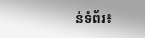ន់ទំព័រ៖